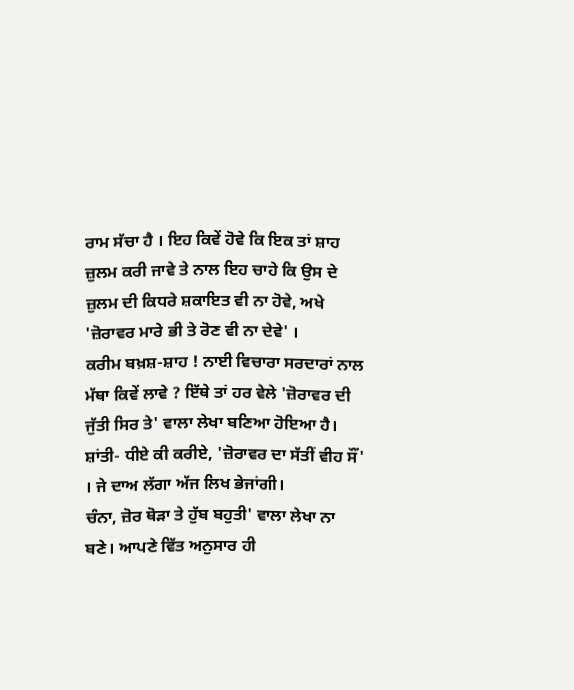ਰਾਮ ਸੱਚਾ ਹੈ । ਇਹ ਕਿਵੇਂ ਹੋਵੇ ਕਿ ਇਕ ਤਾਂ ਸ਼ਾਹ ਜ਼ੁਲਮ ਕਰੀ ਜਾਵੇ ਤੇ ਨਾਲ ਇਹ ਚਾਹੇ ਕਿ ਉਸ ਦੇ ਜ਼ੁਲਮ ਦੀ ਕਿਧਰੇ ਸ਼ਕਾਇਤ ਵੀ ਨਾ ਹੋਵੇ, ਅਖੇ 'ਜ਼ੋਰਾਵਰ ਮਾਰੇ ਭੀ ਤੇ ਰੋਣ ਵੀ ਨਾ ਦੇਵੇ' ।
ਕਰੀਮ ਬਖ਼ਸ਼-ਸ਼ਾਹ ! ਨਾਈ ਵਿਚਾਰਾ ਸਰਦਾਰਾਂ ਨਾਲ ਮੱਥਾ ਕਿਵੇਂ ਲਾਵੇ ? ਇੱਥੇ ਤਾਂ ਹਰ ਵੇਲੇ 'ਜ਼ੋਰਾਵਰ ਦੀ ਜੁੱਤੀ ਸਿਰ ਤੇ' ਵਾਲਾ ਲੇਖਾ ਬਣਿਆ ਹੋਇਆ ਹੈ।
ਸ਼ਾਂਤੀ- ਧੀਏ ਕੀ ਕਰੀਏ, 'ਜ਼ੋਰਾਵਰ ਦਾ ਸੱਤੀਂ ਵੀਹ ਸੌਂ' । ਜੇ ਦਾਅ ਲੱਗਾ ਅੱਜ ਲਿਖ ਭੇਜਾਂਗੀ।
ਚੰਨਾ, ਜ਼ੋਰ ਥੋੜਾ ਤੇ ਹੁੱਬ ਬਹੁਤੀ' ਵਾਲਾ ਲੇਖਾ ਨਾ ਬਣੇ। ਆਪਣੇ ਵਿੱਤ ਅਨੁਸਾਰ ਹੀ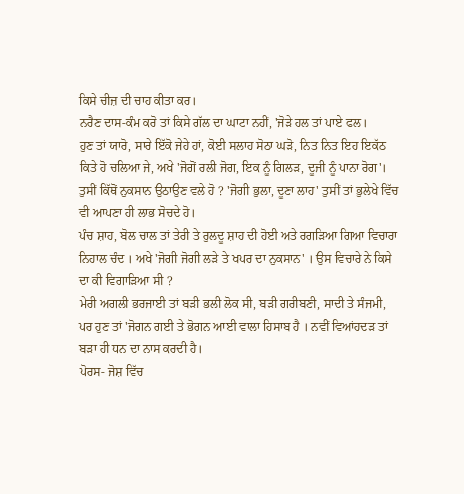ਕਿਸੇ ਚੀਜ਼ ਦੀ ਚਾਹ ਕੀਤਾ ਕਰ।
ਨਰੈਣ ਦਾਸ-ਕੰਮ ਕਰੋ ਤਾਂ ਕਿਸੇ ਗੱਲ ਦਾ ਘਾਟਾ ਨਹੀਂ, 'ਜੋੜੇ ਹਲ ਤਾਂ ਪਾਏ ਫਲ।
ਹੁਣ ਤਾਂ ਯਾਰੋ, ਸਾਰੇ ਇੱਕੋ ਜੇਹੇ ਹਾਂ, ਕੋਈ ਸਲਾਹ ਸੋਠਾ ਘੜੋ, ਨਿਤ ਨਿਤ ਇਹ ਇਕੱਠ ਕਿਤੇ ਹੋ ਚਲਿਆ ਜੇ, ਅਖੇ 'ਜੋਗੋਂ ਰਲੀ ਜੋਗ, ਇਕ ਨੂੰ ਗਿਲੜ, ਦੂਜੀ ਨੂੰ ਪਾਨਾ ਰੋਗ'।
ਤੁਸੀਂ ਕਿੱਥੋਂ ਨੁਕਸਾਨ ਉਠਾਉਣ ਵਲੇ ਹੋ ? 'ਜੋਗੀ ਭੁਲਾ, ਦੂਣਾ ਲਾਹ' ਤੁਸੀਂ ਤਾਂ ਭੁਲੇਖੇ ਵਿੱਚ ਵੀ ਆਪਣਾ ਹੀ ਲਾਭ ਸੋਚਦੇ ਹੋ।
ਪੰਚ ਸ਼ਾਹ, ਬੋਲ ਚਾਲ ਤਾਂ ਤੇਰੀ ਤੇ ਰੁਲਦੂ ਸ਼ਾਹ ਦੀ ਹੋਈ ਅਤੇ ਰਗੜਿਆ ਗਿਆ ਵਿਚਾਰਾ ਨਿਹਾਲ ਚੰਦ । ਅਖੇ 'ਜੋਗੀ ਜੋਗੀ ਲੜੇ ਤੇ ਖਪਰ ਦਾ ਨੁਕਸਾਨ' । ਉਸ ਵਿਚਾਰੇ ਨੇ ਕਿਸੇ ਦਾ ਕੀ ਵਿਗਾੜਿਆ ਸੀ ?
ਮੇਰੀ ਅਗਲੀ ਭਰਜਾਈ ਤਾਂ ਬੜੀ ਭਲੀ ਲੋਕ ਸੀ, ਬੜੀ ਗਰੀਬਣੀ, ਸਾਦੀ ਤੇ ਸੰਜਮੀ, ਪਰ ਹੁਣ ਤਾਂ 'ਜੋਗਨ ਗਈ ਤੇ ਭੋਗਨ ਆਈ ਵਾਲਾ ਹਿਸਾਬ ਹੈ । ਨਵੀਂ ਵਿਆਂਹਦੜ ਤਾਂ ਬੜਾ ਹੀ ਧਨ ਦਾ ਨਾਸ ਕਰਦੀ ਹੈ।
ਪੋਰਸ- ਜੋਸ਼ ਵਿੱਚ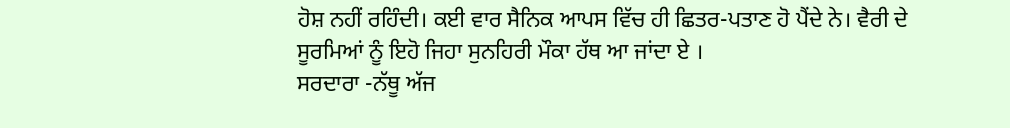ਹੋਸ਼ ਨਹੀਂ ਰਹਿੰਦੀ। ਕਈ ਵਾਰ ਸੈਨਿਕ ਆਪਸ ਵਿੱਚ ਹੀ ਛਿਤਰ-ਪਤਾਣ ਹੋ ਪੈਂਦੇ ਨੇ। ਵੈਰੀ ਦੇ ਸੂਰਮਿਆਂ ਨੂੰ ਇਹੋ ਜਿਹਾ ਸੁਨਹਿਰੀ ਮੌਕਾ ਹੱਥ ਆ ਜਾਂਦਾ ਏ ।
ਸਰਦਾਰਾ -ਨੱਥੂ ਅੱਜ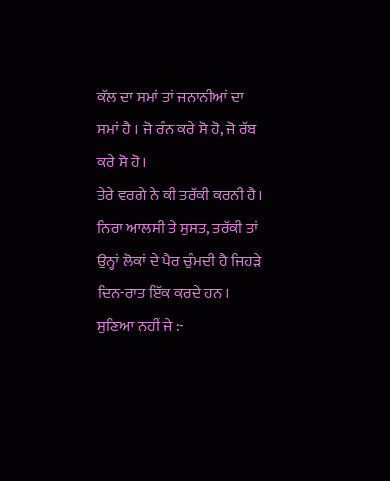ਕੱਲ ਦਾ ਸਮਾਂ ਤਾਂ ਜਨਾਨੀਆਂ ਦਾ ਸਮਾਂ ਹੈ । ਜੋ ਰੰਨ ਕਰੇ ਸੋ ਹੋ, ਜੋ ਰੱਬ ਕਰੇ ਸੋ ਹੋ।
ਤੇਰੇ ਵਰਗੇ ਨੇ ਕੀ ਤਰੱਕੀ ਕਰਨੀ ਹੈ। ਨਿਰਾ ਆਲਸੀ ਤੇ ਸੁਸਤ, ਤਰੱਕੀ ਤਾਂ ਉਨ੍ਹਾਂ ਲੋਕਾਂ ਦੇ ਪੈਰ ਚੁੰਮਦੀ ਹੈ ਜਿਹੜੇ ਦਿਨ-ਰਾਤ ਇੱਕ ਕਰਦੇ ਹਨ । ਸੁਣਿਆ ਨਹੀਂ ਜੇ :-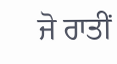ਜੋ ਰਾਤੀਂ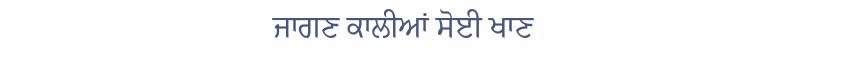ਜਾਗਣ ਕਾਲੀਆਂ ਸੋਈ ਖਾਣ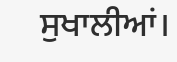ਸੁਖਾਲੀਆਂ।